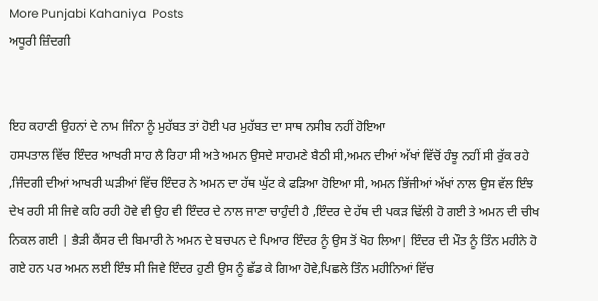More Punjabi Kahaniya  Posts
ਅਧੂਰੀ ਜ਼ਿੰਦਗੀ


ਇਹ ਕਹਾਣੀ ਉਹਨਾਂ ਦੇ ਨਾਮ ਜਿੰਨਾ ਨੂੰ ਮੁਹੱਬਤ ਤਾਂ ਹੋਈ ਪਰ ਮੁਹੱਬਤ ਦਾ ਸਾਥ ਨਸੀਬ ਨਹੀਂ ਹੋਇਆ
ਹਸਪਤਾਲ ਵਿੱਚ ਇੰਦਰ ਆਖਰੀ ਸਾਹ ਲੈ ਰਿਹਾ ਸੀ ਅਤੇ ਅਮਨ ਉਸਦੇ ਸਾਹਮਣੇ ਬੈਠੀ ਸੀ,ਅਮਨ ਦੀਆਂ ਅੱਖਾਂ ਵਿੱਚੋਂ ਹੰਝੂ ਨਹੀਂ ਸੀ ਰੁੱਕ ਰਹੇ ,ਜਿੰਦਗੀ ਦੀਆਂ ਆਖਰੀ ਘੜੀਆਂ ਵਿੱਚ ਇੰਦਰ ਨੇ ਅਮਨ ਦਾ ਹੱਥ ਘੁੱਟ ਕੇ ਫੜਿਆ ਹੋਇਆ ਸੀ, ਅਮਨ ਭਿੱਜੀਆਂ ਅੱਖਾਂ ਨਾਲ ਉਸ ਵੱਲ ਇੰਝ ਦੇਖ ਰਹੀ ਸੀ ਜਿਵੇ ਕਹਿ ਰਹੀ ਹੋਵੇ ਵੀ ਉਹ ਵੀ ਇੰਦਰ ਦੇ ਨਾਲ ਜਾਣਾ ਚਾਹੁੰਦੀ ਹੈ ,ਇੰਦਰ ਦੇ ਹੱਥ ਦੀ ਪਕੜ ਢਿੱਲੀ ਹੋ ਗਈ ਤੇ ਅਮਨ ਦੀ ਚੀਖ ਨਿਕਲ ਗਈ | ਭੈੜੀ ਕੈਂਸਰ ਦੀ ਬਿਮਾਰੀ ਨੇ ਅਮਨ ਦੇ ਬਚਪਨ ਦੇ ਪਿਆਰ ਇੰਦਰ ਨੂੰ ਉਸ ਤੋਂ ਖੋਹ ਲਿਆ| ਇੰਦਰ ਦੀ ਮੌਤ ਨੂੰ ਤਿੰਨ ਮਹੀਨੇ ਹੋ ਗਏ ਹਨ ਪਰ ਅਮਨ ਲਈ ਇੰਝ ਸੀ ਜਿਵੇ ਇੰਦਰ ਹੁਣੀ ਉਸ ਨੂੰ ਛੱਡ ਕੇ ਗਿਆ ਹੋਵੇ,ਪਿਛਲੇ ਤਿੰਨ ਮਹੀਨਿਆਂ ਵਿੱਚ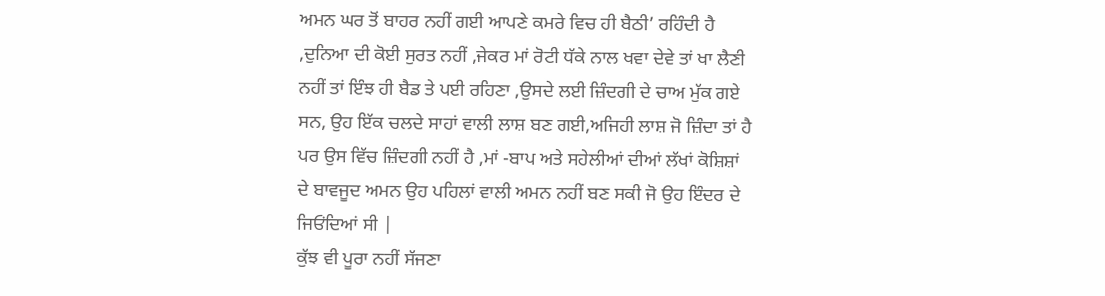ਅਮਨ ਘਰ ਤੋਂ ਬਾਹਰ ਨਹੀਂ ਗਈ ਆਪਣੇ ਕਮਰੇ ਵਿਚ ਹੀ ਬੈਠੀ’ ਰਹਿੰਦੀ ਹੈ ,ਦੁਨਿਆ ਦੀ ਕੋਈ ਸੁਰਤ ਨਹੀਂ ,ਜੇਕਰ ਮਾਂ ਰੋਟੀ ਧੱਕੇ ਨਾਲ ਖਵਾ ਦੇਵੇ ਤਾਂ ਖਾ ਲੈਣੀ ਨਹੀਂ ਤਾਂ ਇੰਝ ਹੀ ਬੈਡ ਤੇ ਪਈ ਰਹਿਣਾ ,ਉਸਦੇ ਲਈ ਜ਼ਿੰਦਗੀ ਦੇ ਚਾਅ ਮੁੱਕ ਗਏ ਸਨ, ਉਹ ਇੱਕ ਚਲਦੇ ਸਾਹਾਂ ਵਾਲੀ ਲਾਸ਼ ਬਣ ਗਈ,ਅਜਿਹੀ ਲਾਸ਼ ਜੋ ਜ਼ਿੰਦਾ ਤਾਂ ਹੈ ਪਰ ਉਸ ਵਿੱਚ ਜ਼ਿੰਦਗੀ ਨਹੀਂ ਹੈ ,ਮਾਂ -ਬਾਪ ਅਤੇ ਸਹੇਲੀਆਂ ਦੀਆਂ ਲੱਖਾਂ ਕੋਸ਼ਿਸ਼ਾਂ ਦੇ ਬਾਵਜੂਦ ਅਮਨ ਉਹ ਪਹਿਲਾਂ ਵਾਲੀ ਅਮਨ ਨਹੀਂ ਬਣ ਸਕੀ ਜੋ ਉਹ ਇੰਦਰ ਦੇ ਜਿਓਂਦਿਆਂ ਸੀ |
ਕੁੱਝ ਵੀ ਪੂਰਾ ਨਹੀਂ ਸੱਜਣਾ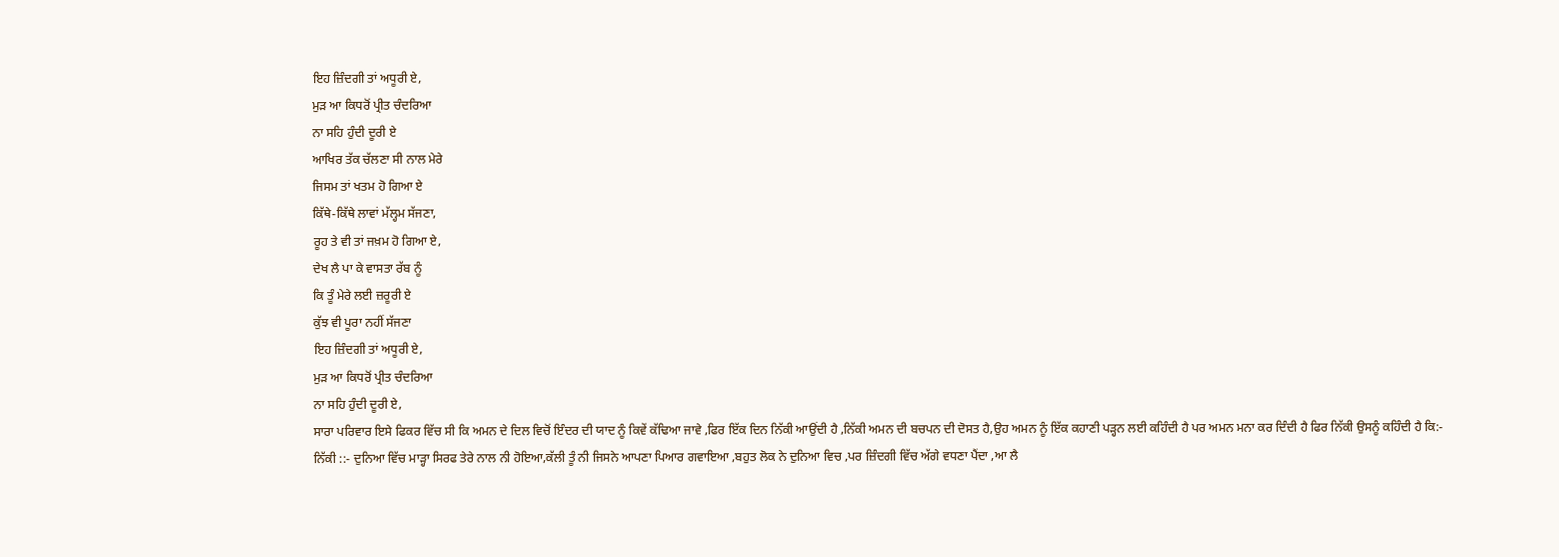ਇਹ ਜ਼ਿੰਦਗੀ ਤਾਂ ਅਧੂਰੀ ਏ,
ਮੁੜ ਆ ਕਿਧਰੋਂ ਪ੍ਰੀਤ ਚੰਦਰਿਆ
ਨਾ ਸਹਿ ਹੁੰਦੀ ਦੂਰੀ ਏ
ਆਖਿਰ ਤੱਕ ਚੱਲਣਾ ਸੀ ਨਾਲ ਮੇਰੇ
ਜਿਸਮ ਤਾਂ ਖਤਮ ਹੋ ਗਿਆ ਏ
ਕਿੱਥੇ-ਕਿੱਥੇ ਲਾਵਾਂ ਮੱਲ੍ਹਮ ਸੱਜਣਾ,
ਰੂਹ ਤੇ ਵੀ ਤਾਂ ਜਖ਼ਮ ਹੋ ਗਿਆ ਏ,
ਦੇਖ ਲੈ ਪਾ ਕੇ ਵਾਸਤਾ ਰੱਬ ਨੂੰ
ਕਿ ਤੂੰ ਮੇਰੇ ਲਈ ਜ਼ਰੂਰੀ ਏ
ਕੁੱਝ ਵੀ ਪੂਰਾ ਨਹੀਂ ਸੱਜਣਾ
ਇਹ ਜ਼ਿੰਦਗੀ ਤਾਂ ਅਧੂਰੀ ਏ,
ਮੁੜ ਆ ਕਿਧਰੋਂ ਪ੍ਰੀਤ ਚੰਦਰਿਆ
ਨਾ ਸਹਿ ਹੁੰਦੀ ਦੂਰੀ ਏ,
ਸਾਰਾ ਪਰਿਵਾਰ ਇਸੇ ਫਿਕਰ ਵਿੱਚ ਸੀ ਕਿ ਅਮਨ ਦੇ ਦਿਲ ਵਿਚੋਂ ਇੰਦਰ ਦੀ ਯਾਦ ਨੂੰ ਕਿਵੇਂ ਕੱਢਿਆ ਜਾਵੇ ,ਫਿਰ ਇੱਕ ਦਿਨ ਨਿੱਕੀ ਆਉਂਦੀ ਹੈ ,ਨਿੱਕੀ ਅਮਨ ਦੀ ਬਚਪਨ ਦੀ ਦੋਸਤ ਹੈ,ਉਹ ਅਮਨ ਨੂੰ ਇੱਕ ਕਹਾਣੀ ਪੜ੍ਹਨ ਲਈ ਕਹਿੰਦੀ ਹੈ ਪਰ ਅਮਨ ਮਨਾ ਕਰ ਦਿੰਦੀ ਹੈ ਫਿਰ ਨਿੱਕੀ ਉਸਨੂੰ ਕਹਿੰਦੀ ਹੈ ਕਿ:-
ਨਿੱਕੀ ::- ਦੁਨਿਆ ਵਿੱਚ ਮਾੜ੍ਹਾ ਸਿਰਫ ਤੇਰੇ ਨਾਲ ਨੀ ਹੋਇਆ,ਕੱਲੀ ਤੂੰ ਨੀ ਜਿਸਨੇ ਆਪਣਾ ਪਿਆਰ ਗਵਾਇਆ ,ਬਹੁਤ ਲੋਕ ਨੇ ਦੁਨਿਆ ਵਿਚ ,ਪਰ ਜ਼ਿੰਦਗੀ ਵਿੱਚ ਅੱਗੇ ਵਧਣਾ ਪੈਂਦਾ ,ਆ ਲੈ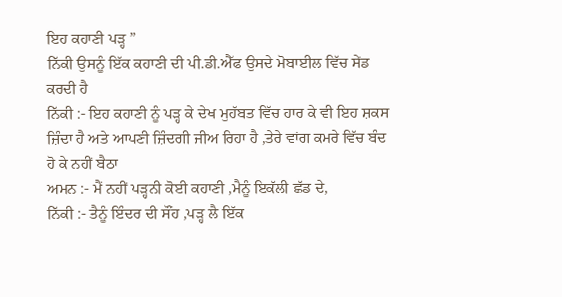ਇਹ ਕਹਾਣੀ ਪੜ੍ਹ ”
ਨਿੱਕੀ ਉਸਨੂੰ ਇੱਕ ਕਹਾਣੀ ਦੀ ਪੀ.ਡੀ.ਐੱਫ ਉਸਦੇ ਮੋਬਾਈਲ ਵਿੱਚ ਸੇਂਡ ਕਰਦੀ ਹੈ
ਨਿੱਕੀ :- ਇਹ ਕਹਾਣੀ ਨੂੰ ਪੜ੍ਹ ਕੇ ਦੇਖ ਮੁਹੱਬਤ ਵਿੱਚ ਹਾਰ ਕੇ ਵੀ ਇਹ ਸ਼ਕਸ ਜ਼ਿੰਦਾ ਹੈ ਅਤੇ ਆਪਣੀ ਜ਼ਿੰਦਗੀ ਜੀਅ ਰਿਹਾ ਹੈ ,ਤੇਰੇ ਵਾਂਗ ਕਮਰੇ ਵਿੱਚ ਬੰਦ ਹੋ ਕੇ ਨਹੀਂ ਬੈਠਾ
ਅਮਨ :- ਮੈਂ ਨਹੀਂ ਪੜ੍ਹਨੀ ਕੋਈ ਕਹਾਣੀ ,ਮੈਨੂੰ ਇਕੱਲੀ ਛੱਡ ਦੇ,
ਨਿੱਕੀ :- ਤੈਨੂੰ ਇੰਦਰ ਦੀ ਸੌਂਹ ,ਪੜ੍ਹ ਲੈ ਇੱਕ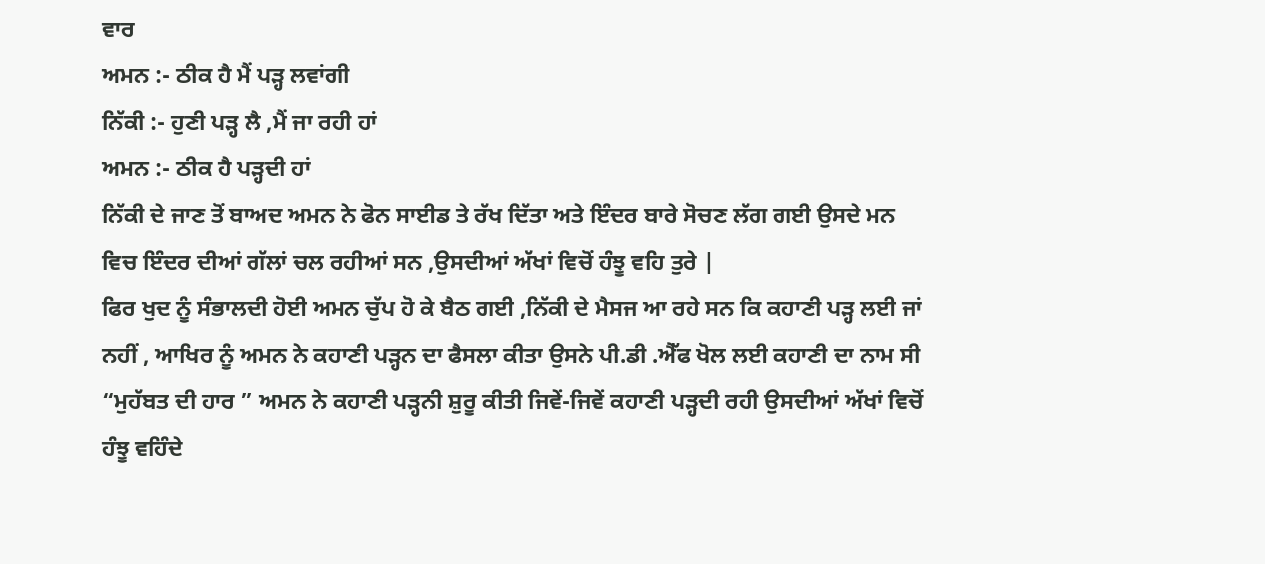ਵਾਰ
ਅਮਨ :- ਠੀਕ ਹੈ ਮੈਂ ਪੜ੍ਹ ਲਵਾਂਗੀ
ਨਿੱਕੀ :- ਹੁਣੀ ਪੜ੍ਹ ਲੈ ,ਮੈਂ ਜਾ ਰਹੀ ਹਾਂ
ਅਮਨ :- ਠੀਕ ਹੈ ਪੜ੍ਹਦੀ ਹਾਂ
ਨਿੱਕੀ ਦੇ ਜਾਣ ਤੋਂ ਬਾਅਦ ਅਮਨ ਨੇ ਫੋਨ ਸਾਈਡ ਤੇ ਰੱਖ ਦਿੱਤਾ ਅਤੇ ਇੰਦਰ ਬਾਰੇ ਸੋਚਣ ਲੱਗ ਗਈ ਉਸਦੇ ਮਨ ਵਿਚ ਇੰਦਰ ਦੀਆਂ ਗੱਲਾਂ ਚਲ ਰਹੀਆਂ ਸਨ ,ਉਸਦੀਆਂ ਅੱਖਾਂ ਵਿਚੋਂ ਹੰਝੂ ਵਹਿ ਤੁਰੇ |
ਫਿਰ ਖੁਦ ਨੂੰ ਸੰਭਾਲਦੀ ਹੋਈ ਅਮਨ ਚੁੱਪ ਹੋ ਕੇ ਬੈਠ ਗਈ ,ਨਿੱਕੀ ਦੇ ਮੈਸਜ ਆ ਰਹੇ ਸਨ ਕਿ ਕਹਾਣੀ ਪੜ੍ਹ ਲਈ ਜਾਂ ਨਹੀਂ , ਆਖਿਰ ਨੂੰ ਅਮਨ ਨੇ ਕਹਾਣੀ ਪੜ੍ਹਨ ਦਾ ਫੈਸਲਾ ਕੀਤਾ ਉਸਨੇ ਪੀ.ਡੀ .ਐੱਫ ਖੋਲ ਲਈ ਕਹਾਣੀ ਦਾ ਨਾਮ ਸੀ “ਮੁਹੱਬਤ ਦੀ ਹਾਰ ” ਅਮਨ ਨੇ ਕਹਾਣੀ ਪੜ੍ਹਨੀ ਸ਼ੁਰੂ ਕੀਤੀ ਜਿਵੇਂ-ਜਿਵੇਂ ਕਹਾਣੀ ਪੜ੍ਹਦੀ ਰਹੀ ਉਸਦੀਆਂ ਅੱਖਾਂ ਵਿਚੋਂ ਹੰਝੂ ਵਹਿੰਦੇ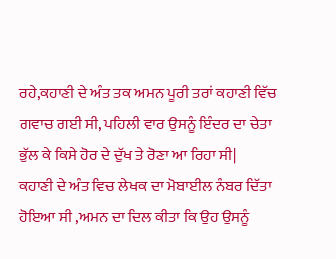ਰਹੇ,ਕਹਾਣੀ ਦੇ ਅੰਤ ਤਕ ਅਮਨ ਪੂਰੀ ਤਰਾਂ ਕਹਾਣੀ ਵਿੱਚ ਗਵਾਚ ਗਈ ਸੀ, ਪਹਿਲੀ ਵਾਰ ਉਸਨੂੰ ਇੰਦਰ ਦਾ ਚੇਤਾ ਭੁੱਲ ਕੇ ਕਿਸੇ ਹੋਰ ਦੇ ਦੁੱਖ ਤੇ ਰੋਣਾ ਆ ਰਿਹਾ ਸੀ|
ਕਹਾਣੀ ਦੇ ਅੰਤ ਵਿਚ ਲੇਖਕ ਦਾ ਮੋਬਾਈਲ ਨੰਬਰ ਦਿੱਤਾ ਹੋਇਆ ਸੀ ,ਅਮਨ ਦਾ ਦਿਲ ਕੀਤਾ ਕਿ ਉਹ ਉਸਨੂੰ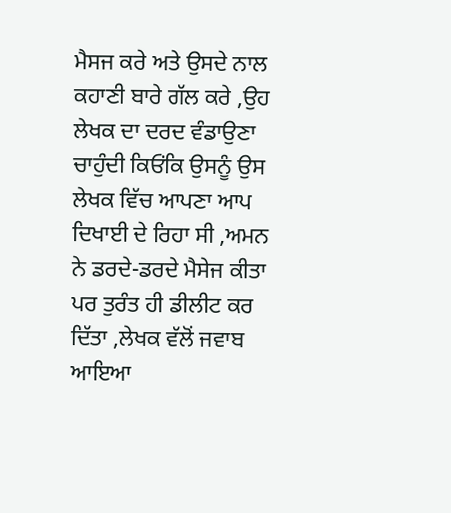ਮੈਸਜ ਕਰੇ ਅਤੇ ਉਸਦੇ ਨਾਲ ਕਹਾਣੀ ਬਾਰੇ ਗੱਲ ਕਰੇ ,ਉਹ ਲੇਖਕ ਦਾ ਦਰਦ ਵੰਡਾਉਣਾ ਚਾਹੁੰਦੀ ਕਿਓਂਕਿ ਉਸਨੂੰ ਉਸ ਲੇਖਕ ਵਿੱਚ ਆਪਣਾ ਆਪ ਦਿਖਾਈ ਦੇ ਰਿਹਾ ਸੀ ,ਅਮਨ ਨੇ ਡਰਦੇ-ਡਰਦੇ ਮੈਸੇਜ ਕੀਤਾ ਪਰ ਤੁਰੰਤ ਹੀ ਡੀਲੀਟ ਕਰ ਦਿੱਤਾ ,ਲੇਖਕ ਵੱਲੋਂ ਜਵਾਬ ਆਇਆ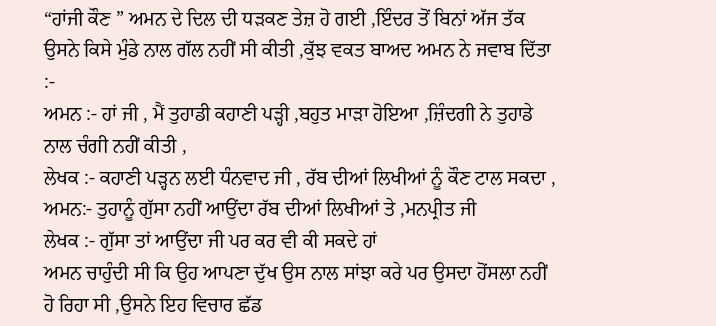“ਹਾਂਜੀ ਕੌਣ ” ਅਮਨ ਦੇ ਦਿਲ ਦੀ ਧੜਕਣ ਤੇਜ਼ ਹੋ ਗਈ ,ਇੰਦਰ ਤੋਂ ਬਿਨਾਂ ਅੱਜ ਤੱਕ ਉਸਨੇ ਕਿਸੇ ਮੁੰਡੇ ਨਾਲ ਗੱਲ ਨਹੀਂ ਸੀ ਕੀਤੀ ,ਕੁੱਝ ਵਕਤ ਬਾਅਦ ਅਮਨ ਨੇ ਜਵਾਬ ਦਿੱਤਾ :-
ਅਮਨ :- ਹਾਂ ਜੀ , ਮੈਂ ਤੁਹਾਡੀ ਕਹਾਣੀ ਪੜ੍ਹੀ ,ਬਹੁਤ ਮਾੜਾ ਹੋਇਆ ,ਜ਼ਿੰਦਗੀ ਨੇ ਤੁਹਾਡੇ ਨਾਲ ਚੰਗੀ ਨਹੀਂ ਕੀਤੀ ,
ਲੇਖਕ :- ਕਹਾਣੀ ਪੜ੍ਹਨ ਲਈ ਧੰਨਵਾਦ ਜੀ , ਰੱਬ ਦੀਆਂ ਲਿਖੀਆਂ ਨੂੰ ਕੌਣ ਟਾਲ ਸਕਦਾ ,
ਅਮਨ:- ਤੁਹਾਨੂੰ ਗੁੱਸਾ ਨਹੀਂ ਆਉਂਦਾ ਰੱਬ ਦੀਆਂ ਲਿਖੀਆਂ ਤੇ ,ਮਨਪ੍ਰੀਤ ਜੀ
ਲੇਖਕ :- ਗੁੱਸਾ ਤਾਂ ਆਉਂਦਾ ਜੀ ਪਰ ਕਰ ਵੀ ਕੀ ਸਕਦੇ ਹਾਂ
ਅਮਨ ਚਾਹੁੰਦੀ ਸੀ ਕਿ ਉਹ ਆਪਣਾ ਦੁੱਖ ਉਸ ਨਾਲ ਸਾਂਝਾ ਕਰੇ ਪਰ ਉਸਦਾ ਹੋਂਸਲਾ ਨਹੀਂ ਹੋ ਰਿਹਾ ਸੀ ,ਉਸਨੇ ਇਹ ਵਿਚਾਰ ਛੱਡ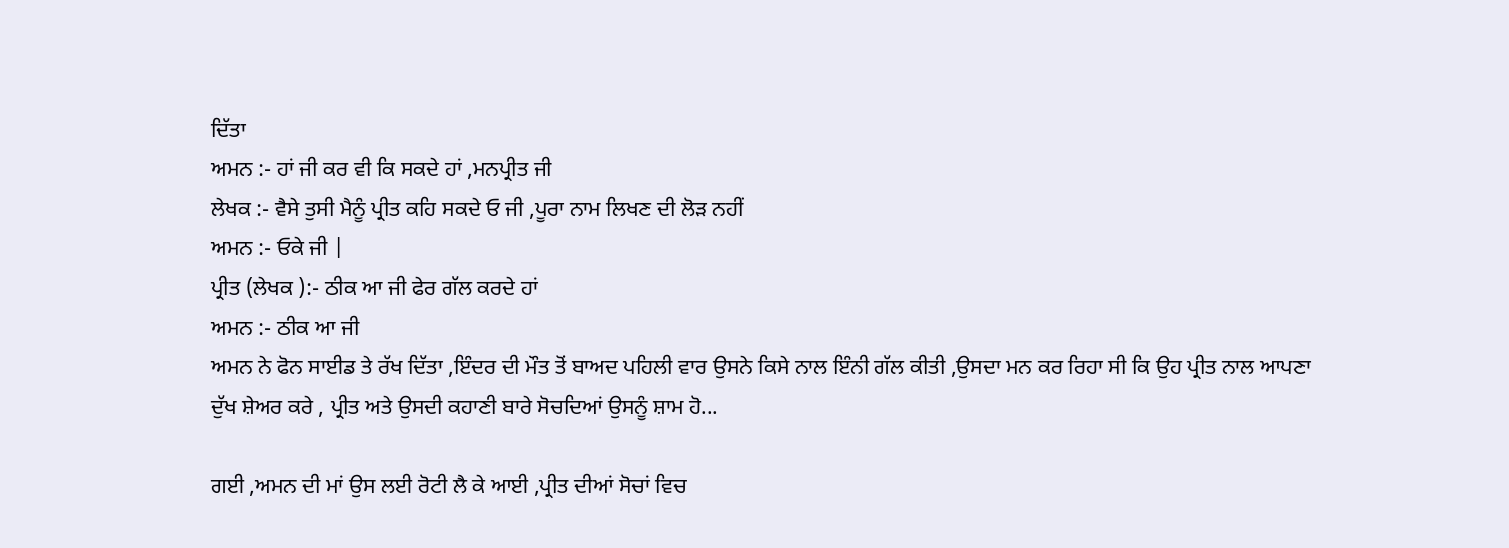ਦਿੱਤਾ
ਅਮਨ :- ਹਾਂ ਜੀ ਕਰ ਵੀ ਕਿ ਸਕਦੇ ਹਾਂ ,ਮਨਪ੍ਰੀਤ ਜੀ
ਲੇਖਕ :- ਵੈਸੇ ਤੁਸੀ ਮੈਨੂੰ ਪ੍ਰੀਤ ਕਹਿ ਸਕਦੇ ਓ ਜੀ ,ਪੂਰਾ ਨਾਮ ਲਿਖਣ ਦੀ ਲੋੜ ਨਹੀਂ
ਅਮਨ :- ਓਕੇ ਜੀ |
ਪ੍ਰੀਤ (ਲੇਖਕ ):- ਠੀਕ ਆ ਜੀ ਫੇਰ ਗੱਲ ਕਰਦੇ ਹਾਂ
ਅਮਨ :- ਠੀਕ ਆ ਜੀ
ਅਮਨ ਨੇ ਫੋਨ ਸਾਈਡ ਤੇ ਰੱਖ ਦਿੱਤਾ ,ਇੰਦਰ ਦੀ ਮੌਤ ਤੋਂ ਬਾਅਦ ਪਹਿਲੀ ਵਾਰ ਉਸਨੇ ਕਿਸੇ ਨਾਲ ਇੰਨੀ ਗੱਲ ਕੀਤੀ ,ਉਸਦਾ ਮਨ ਕਰ ਰਿਹਾ ਸੀ ਕਿ ਉਹ ਪ੍ਰੀਤ ਨਾਲ ਆਪਣਾ ਦੁੱਖ ਸ਼ੇਅਰ ਕਰੇ , ਪ੍ਰੀਤ ਅਤੇ ਉਸਦੀ ਕਹਾਣੀ ਬਾਰੇ ਸੋਚਦਿਆਂ ਉਸਨੂੰ ਸ਼ਾਮ ਹੋ...

ਗਈ ,ਅਮਨ ਦੀ ਮਾਂ ਉਸ ਲਈ ਰੋਟੀ ਲੈ ਕੇ ਆਈ ,ਪ੍ਰੀਤ ਦੀਆਂ ਸੋਚਾਂ ਵਿਚ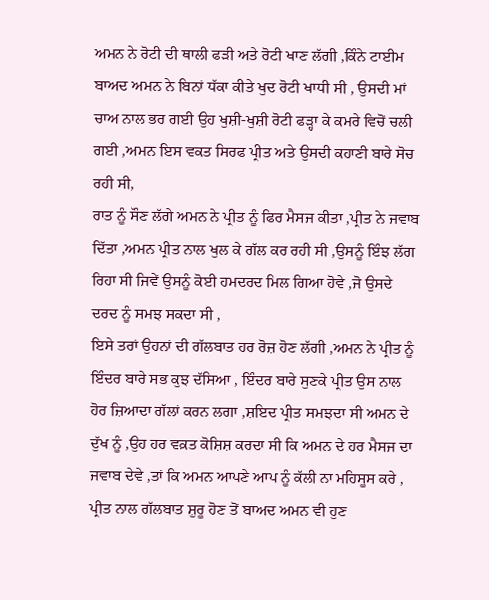ਅਮਨ ਨੇ ਰੋਟੀ ਦੀ ਥਾਲੀ ਫੜੀ ਅਤੇ ਰੋਟੀ ਖਾਣ ਲੱਗੀ ,ਕਿੰਨੇ ਟਾਈਮ ਬਾਅਦ ਅਮਨ ਨੇ ਬਿਨਾਂ ਧੱਕਾ ਕੀਤੇ ਖੁਦ ਰੋਟੀ ਖਾਧੀ ਸੀ , ਉਸਦੀ ਮਾਂ ਚਾਅ ਨਾਲ ਭਰ ਗਈ ਉਹ ਖੁਸ਼ੀ-ਖੁਸ਼ੀ ਰੋਟੀ ਫੜ੍ਹਾ ਕੇ ਕਮਰੇ ਵਿਚੋਂ ਚਲੀ ਗਈ ,ਅਮਨ ਇਸ ਵਕਤ ਸਿਰਫ ਪ੍ਰੀਤ ਅਤੇ ਉਸਦੀ ਕਹਾਣੀ ਬਾਰੇ ਸੋਚ ਰਹੀ ਸੀ,
ਰਾਤ ਨੂੰ ਸੌਣ ਲੱਗੇ ਅਮਨ ਨੇ ਪ੍ਰੀਤ ਨੂੰ ਫਿਰ ਮੈਸਜ ਕੀਤਾ ,ਪ੍ਰੀਤ ਨੇ ਜਵਾਬ ਦਿੱਤਾ ,ਅਮਨ ਪ੍ਰੀਤ ਨਾਲ ਖੁਲ ਕੇ ਗੱਲ ਕਰ ਰਹੀ ਸੀ ,ਉਸਨੂੰ ਇੰਝ ਲੱਗ ਰਿਹਾ ਸੀ ਜਿਵੇਂ ਉਸਨੂੰ ਕੋਈ ਹਮਦਰਦ ਮਿਲ ਗਿਆ ਹੋਵੇ ,ਜੋ ਉਸਦੇ ਦਰਦ ਨੂੰ ਸਮਝ ਸਕਦਾ ਸੀ ,
ਇਸੇ ਤਰਾਂ ਉਹਨਾਂ ਦੀ ਗੱਲਬਾਤ ਹਰ ਰੋਜ਼ ਹੋਣ ਲੱਗੀ ,ਅਮਨ ਨੇ ਪ੍ਰੀਤ ਨੂੰ ਇੰਦਰ ਬਾਰੇ ਸਭ ਕੁਝ ਦੱਸਿਆ , ਇੰਦਰ ਬਾਰੇ ਸੁਣਕੇ ਪ੍ਰੀਤ ਉਸ ਨਾਲ ਹੋਰ ਜ਼ਿਆਦਾ ਗੱਲਾਂ ਕਰਨ ਲਗਾ ,ਸ਼ਇਦ ਪ੍ਰੀਤ ਸਮਝਦਾ ਸੀ ਅਮਨ ਦੇ ਦੁੱਖ ਨੂੰ ,ਉਹ ਹਰ ਵਕ਼ਤ ਕੋਸ਼ਿਸ਼ ਕਰਦਾ ਸੀ ਕਿ ਅਮਨ ਦੇ ਹਰ ਮੈਸਜ ਦਾ ਜਵਾਬ ਦੇਵੇ ,ਤਾਂ ਕਿ ਅਮਨ ਆਪਣੇ ਆਪ ਨੂੰ ਕੱਲੀ ਨਾ ਮਹਿਸੂਸ ਕਰੇ ,
ਪ੍ਰੀਤ ਨਾਲ ਗੱਲਬਾਤ ਸ਼ੁਰੂ ਹੋਣ ਤੋਂ ਬਾਅਦ ਅਮਨ ਵੀ ਹੁਣ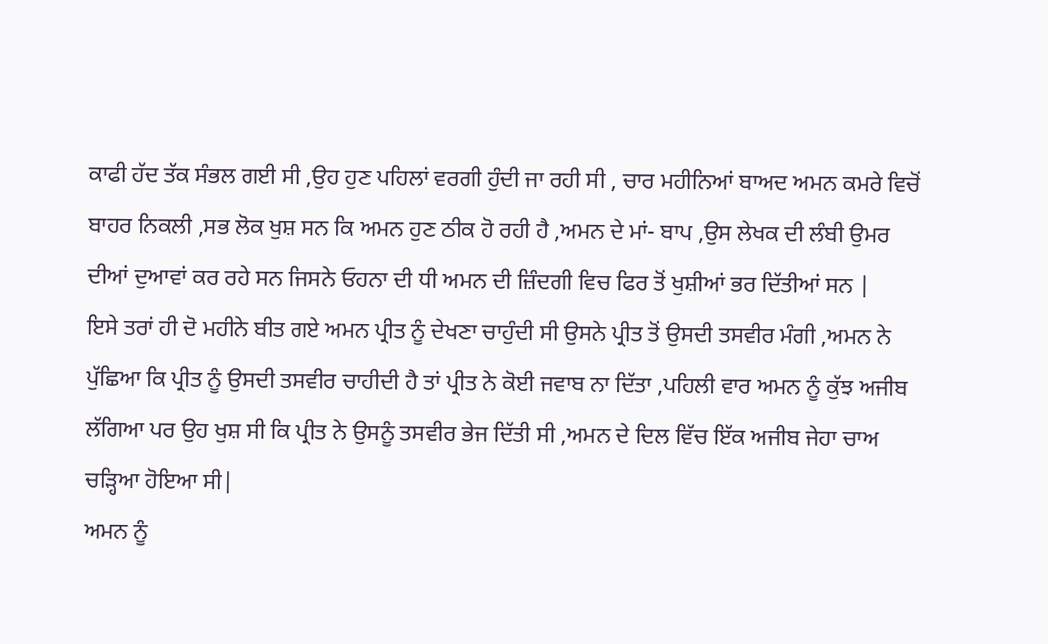ਕਾਫੀ ਹੱਦ ਤੱਕ ਸੰਭਲ ਗਈ ਸੀ ,ਉਹ ਹੁਣ ਪਹਿਲਾਂ ਵਰਗੀ ਹੁੰਦੀ ਜਾ ਰਹੀ ਸੀ , ਚਾਰ ਮਹੀਨਿਆਂ ਬਾਅਦ ਅਮਨ ਕਮਰੇ ਵਿਚੋਂ ਬਾਹਰ ਨਿਕਲੀ ,ਸਭ ਲੋਕ ਖੁਸ਼ ਸਨ ਕਿ ਅਮਨ ਹੁਣ ਠੀਕ ਹੋ ਰਹੀ ਹੈ ,ਅਮਨ ਦੇ ਮਾਂ- ਬਾਪ ,ਉਸ ਲੇਖਕ ਦੀ ਲੰਬੀ ਉਮਰ ਦੀਆਂ ਦੁਆਵਾਂ ਕਰ ਰਹੇ ਸਨ ਜਿਸਨੇ ਓਹਨਾ ਦੀ ਧੀ ਅਮਨ ਦੀ ਜ਼ਿੰਦਗੀ ਵਿਚ ਫਿਰ ਤੋਂ ਖੁਸ਼ੀਆਂ ਭਰ ਦਿੱਤੀਆਂ ਸਨ |
ਇਸੇ ਤਰਾਂ ਹੀ ਦੋ ਮਹੀਨੇ ਬੀਤ ਗਏ ਅਮਨ ਪ੍ਰੀਤ ਨੂੰ ਦੇਖਣਾ ਚਾਹੁੰਦੀ ਸੀ ਉਸਨੇ ਪ੍ਰੀਤ ਤੋਂ ਉਸਦੀ ਤਸਵੀਰ ਮੰਗੀ ,ਅਮਨ ਨੇ ਪੁੱਛਿਆ ਕਿ ਪ੍ਰੀਤ ਨੂੰ ਉਸਦੀ ਤਸਵੀਰ ਚਾਹੀਦੀ ਹੈ ਤਾਂ ਪ੍ਰੀਤ ਨੇ ਕੋਈ ਜਵਾਬ ਨਾ ਦਿੱਤਾ ,ਪਹਿਲੀ ਵਾਰ ਅਮਨ ਨੂੰ ਕੁੱਝ ਅਜੀਬ ਲੱਗਿਆ ਪਰ ਉਹ ਖੁਸ਼ ਸੀ ਕਿ ਪ੍ਰੀਤ ਨੇ ਉਸਨੂੰ ਤਸਵੀਰ ਭੇਜ ਦਿੱਤੀ ਸੀ ,ਅਮਨ ਦੇ ਦਿਲ ਵਿੱਚ ਇੱਕ ਅਜੀਬ ਜੇਹਾ ਚਾਅ ਚੜ੍ਹਿਆ ਹੋਇਆ ਸੀ|
ਅਮਨ ਨੂੰ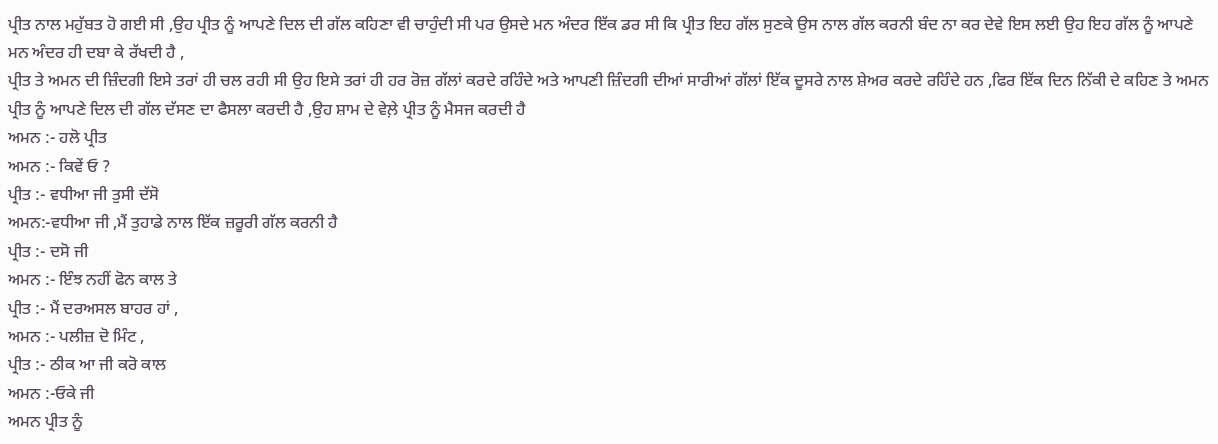ਪ੍ਰੀਤ ਨਾਲ ਮਹੁੱਬਤ ਹੋ ਗਈ ਸੀ ,ਉਹ ਪ੍ਰੀਤ ਨੂੰ ਆਪਣੇ ਦਿਲ ਦੀ ਗੱਲ ਕਹਿਣਾ ਵੀ ਚਾਹੁੰਦੀ ਸੀ ਪਰ ਉਸਦੇ ਮਨ ਅੰਦਰ ਇੱਕ ਡਰ ਸੀ ਕਿ ਪ੍ਰੀਤ ਇਹ ਗੱਲ ਸੁਣਕੇ ਉਸ ਨਾਲ ਗੱਲ ਕਰਨੀ ਬੰਦ ਨਾ ਕਰ ਦੇਵੇ ਇਸ ਲਈ ਉਹ ਇਹ ਗੱਲ ਨੂੰ ਆਪਣੇ ਮਨ ਅੰਦਰ ਹੀ ਦਬਾ ਕੇ ਰੱਖਦੀ ਹੈ ,
ਪ੍ਰੀਤ ਤੇ ਅਮਨ ਦੀ ਜ਼ਿੰਦਗੀ ਇਸੇ ਤਰਾਂ ਹੀ ਚਲ ਰਹੀ ਸੀ ਉਹ ਇਸੇ ਤਰਾਂ ਹੀ ਹਰ ਰੋਜ਼ ਗੱਲਾਂ ਕਰਦੇ ਰਹਿੰਦੇ ਅਤੇ ਆਪਣੀ ਜ਼ਿੰਦਗੀ ਦੀਆਂ ਸਾਰੀਆਂ ਗੱਲਾਂ ਇੱਕ ਦੂਸਰੇ ਨਾਲ ਸ਼ੇਅਰ ਕਰਦੇ ਰਹਿੰਦੇ ਹਨ ,ਫਿਰ ਇੱਕ ਦਿਨ ਨਿੱਕੀ ਦੇ ਕਹਿਣ ਤੇ ਅਮਨ ਪ੍ਰੀਤ ਨੂੰ ਆਪਣੇ ਦਿਲ ਦੀ ਗੱਲ ਦੱਸਣ ਦਾ ਫੈਸਲਾ ਕਰਦੀ ਹੈ ,ਉਹ ਸ਼ਾਮ ਦੇ ਵੇਲ਼ੇ ਪ੍ਰੀਤ ਨੂੰ ਮੈਸਜ ਕਰਦੀ ਹੈ
ਅਮਨ :- ਹਲੋ ਪ੍ਰੀਤ
ਅਮਨ :- ਕਿਵੇਂ ਓ ?
ਪ੍ਰੀਤ :- ਵਧੀਆ ਜੀ ਤੁਸੀ ਦੱਸੋ
ਅਮਨ:-ਵਧੀਆ ਜੀ ,ਮੈਂ ਤੁਹਾਡੇ ਨਾਲ ਇੱਕ ਜ਼ਰੂਰੀ ਗੱਲ ਕਰਨੀ ਹੈ
ਪ੍ਰੀਤ :- ਦਸੋ ਜੀ
ਅਮਨ :- ਇੰਝ ਨਹੀਂ ਫੋਨ ਕਾਲ ਤੇ
ਪ੍ਰੀਤ :- ਮੈਂ ਦਰਅਸਲ ਬਾਹਰ ਹਾਂ ,
ਅਮਨ :- ਪਲੀਜ਼ ਦੋ ਮਿੰਟ ,
ਪ੍ਰੀਤ :- ਠੀਕ ਆ ਜੀ ਕਰੋ ਕਾਲ
ਅਮਨ :-ਓਕੇ ਜੀ
ਅਮਨ ਪ੍ਰੀਤ ਨੂੰ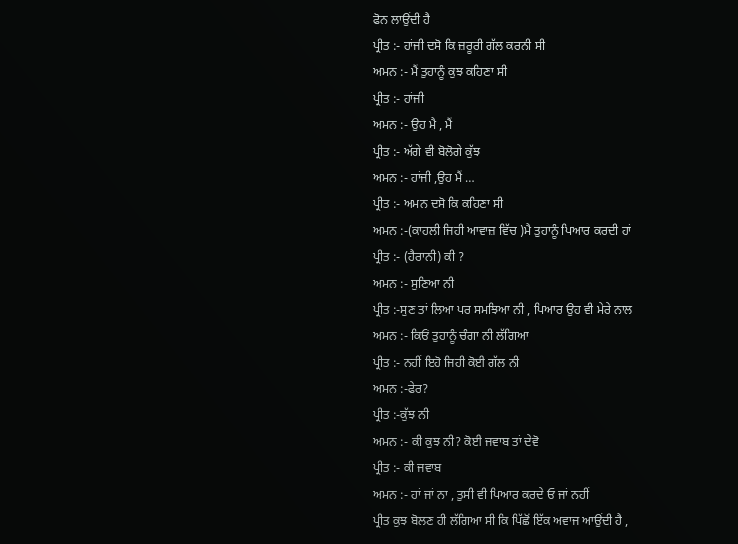ਫੋਨ ਲਾਉਂਦੀ ਹੈ
ਪ੍ਰੀਤ :- ਹਾਂਜੀ ਦਸੋ ਕਿ ਜ਼ਰੂਰੀ ਗੱਲ ਕਰਨੀ ਸੀ
ਅਮਨ :- ਮੈਂ ਤੁਹਾਨੂੰ ਕੁਝ ਕਹਿਣਾ ਸੀ
ਪ੍ਰੀਤ :- ਹਾਂਜੀ
ਅਮਨ :- ਉਹ ਮੈ , ਮੈਂ
ਪ੍ਰੀਤ :- ਅੱਗੇ ਵੀ ਬੋਲੋਗੇ ਕੁੱਝ
ਅਮਨ :- ਹਾਂਜੀ ,ਉਹ ਮੈਂ …
ਪ੍ਰੀਤ :- ਅਮਨ ਦਸੋ ਕਿ ਕਹਿਣਾ ਸੀ
ਅਮਨ :-(ਕਾਹਲੀ ਜਿਹੀ ਆਵਾਜ਼ ਵਿੱਚ )ਮੈ ਤੁਹਾਨੂੰ ਪਿਆਰ ਕਰਦੀ ਹਾਂ
ਪ੍ਰੀਤ :- (ਹੈਰਾਨੀ) ਕੀ ?
ਅਮਨ :- ਸੁਣਿਆ ਨੀ
ਪ੍ਰੀਤ :-ਸੁਣ ਤਾਂ ਲਿਆ ਪਰ ਸਮਝਿਆ ਨੀ , ਪਿਆਰ ਉਹ ਵੀ ਮੇਰੇ ਨਾਲ
ਅਮਨ :- ਕਿਓਂ ਤੁਹਾਨੂੰ ਚੰਗਾ ਨੀ ਲੱਗਿਆ
ਪ੍ਰੀਤ :- ਨਹੀਂ ਇਹੋ ਜਿਹੀ ਕੋਈ ਗੱਲ ਨੀ
ਅਮਨ :-ਫੇਰ?
ਪ੍ਰੀਤ :-ਕੁੱਝ ਨੀ
ਅਮਨ :- ਕੀ ਕੁਝ ਨੀ? ਕੋਈ ਜਵਾਬ ਤਾਂ ਦੇਵੋ
ਪ੍ਰੀਤ :- ਕੀ ਜਵਾਬ
ਅਮਨ :- ਹਾਂ ਜਾਂ ਨਾ , ਤੁਸੀ ਵੀ ਪਿਆਰ ਕਰਦੇ ਓ ਜਾਂ ਨਹੀਂ
ਪ੍ਰੀਤ ਕੁਝ ਬੋਲਣ ਹੀ ਲੱਗਿਆ ਸੀ ਕਿ ਪਿੱਛੋਂ ਇੱਕ ਅਵਾਜ ਆਉਂਦੀ ਹੈ ,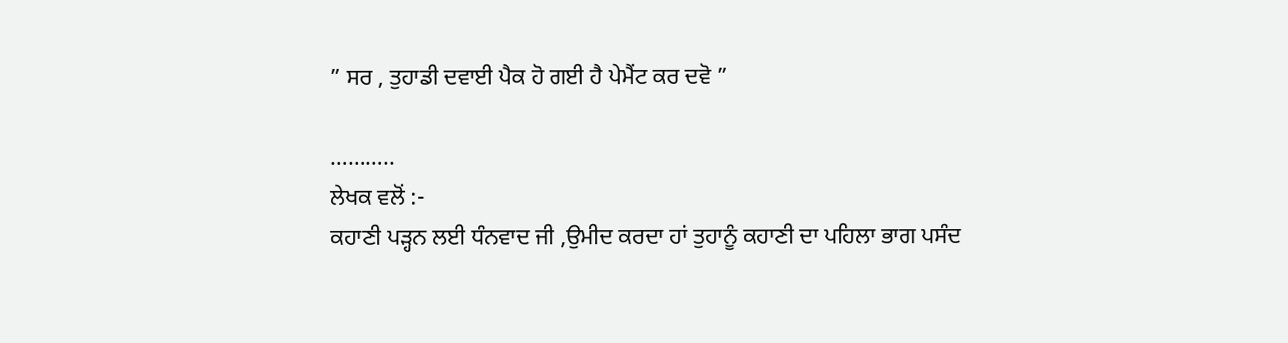” ਸਰ , ਤੁਹਾਡੀ ਦਵਾਈ ਪੈਕ ਹੋ ਗਈ ਹੈ ਪੇਮੈਂਟ ਕਰ ਦਵੋ ”

………..
ਲੇਖਕ ਵਲੋਂ :-
ਕਹਾਣੀ ਪੜ੍ਹਨ ਲਈ ਧੰਨਵਾਦ ਜੀ ,ਉਮੀਦ ਕਰਦਾ ਹਾਂ ਤੁਹਾਨੂੰ ਕਹਾਣੀ ਦਾ ਪਹਿਲਾ ਭਾਗ ਪਸੰਦ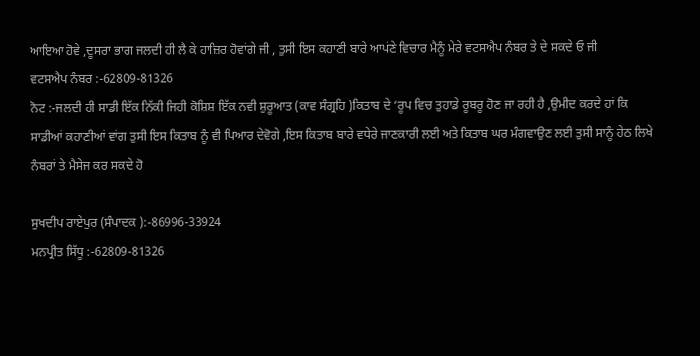ਆਇਆ ਹੋਵੇ ,ਦੂਸਰਾ ਭਾਗ ਜਲਦੀ ਹੀ ਲੈ ਕੇ ਹਾਜ਼ਿਰ ਹੋਵਾਂਗੇ ਜੀ , ਤੁਸੀ ਇਸ ਕਹਾਣੀ ਬਾਰੇ ਆਪਂਣੇ ਵਿਚਾਰ ਮੈਨੂੰ ਮੇਰੇ ਵਟਸਐਪ ਨੰਬਰ ਤੇ ਦੇ ਸਕਦੇ ਓ ਜੀ
ਵਟਸਐਪ ਨੰਬਰ :-62809-81326
ਨੋਟ :-ਜਲਦੀ ਹੀ ਸਾਡੀ ਇੱਕ ਨਿੱਕੀ ਜਿਹੀ ਕੋਸ਼ਿਸ਼ ਇੱਕ ਨਵੀ ਸ਼ੁਰੂਆਤ (ਕਾਵ ਸੰਗ੍ਰਹਿ )ਕਿਤਾਬ ਦੇ ‘ਰੂਪ ਵਿਚ ਤੁਹਾਡੇ ਰੂਬਰੂ ਹੋਣ ਜਾ ਰਹੀ ਹੈ ,ਉਮੀਦ ਕਰਦੇ ਹਾਂ ਕਿ ਸਾਡੀਆਂ ਕਹਾਣੀਆਂ ਵਾਂਗ ਤੁਸੀ ਇਸ ਕਿਤਾਬ ਨੂੰ ਵੀ ਪਿਆਰ ਦੇਵੋਗੇ ,ਇਸ ਕਿਤਾਬ ਬਾਰੇ ਵਧੇਰੇ ਜਾਣਕਾਰੀ ਲਈ ਅਤੇ ਕਿਤਾਬ ਘਰ ਮੰਗਵਾਉਣ ਲਈ ਤੁਸੀ ਸਾਨੂੰ ਹੇਠ ਲਿਖੇ ਨੰਬਰਾਂ ਤੇ ਮੈਸੇਜ ਕਰ ਸਕਦੇ ਹੋ

ਸੁਖਦੀਪ ਰਾਏਪੁਰ (ਸੰਪਾਦਕ ):-86996-33924
ਮਨਪ੍ਰੀਤ ਸਿੱਧੂ :-62809-81326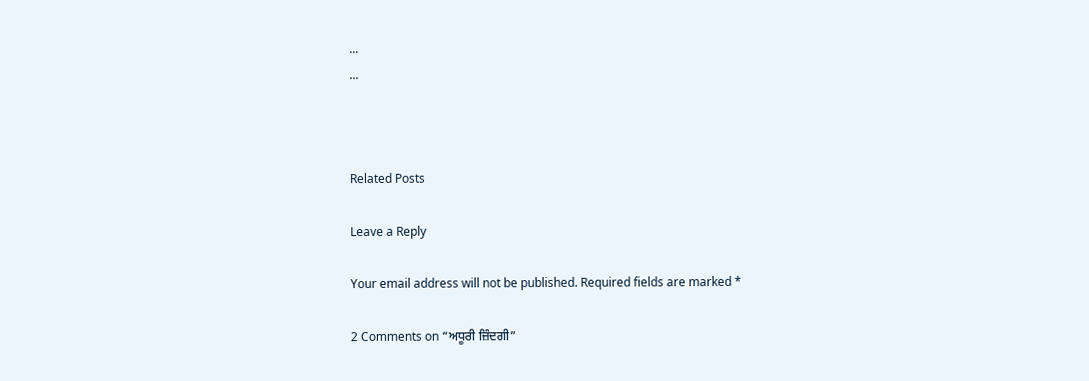...
...



Related Posts

Leave a Reply

Your email address will not be published. Required fields are marked *

2 Comments on “ਅਧੂਰੀ ਜ਼ਿੰਦਗੀ”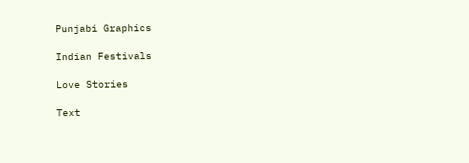Punjabi Graphics

Indian Festivals

Love Stories

Text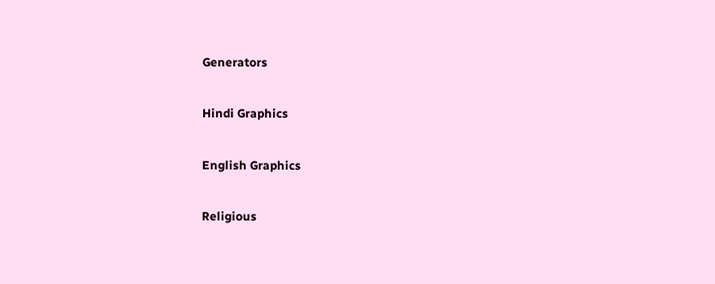Generators

Hindi Graphics

English Graphics

Religious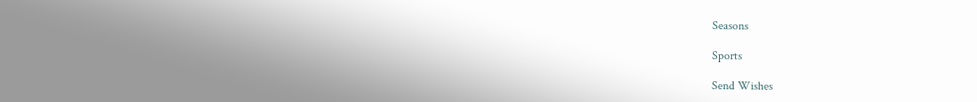Seasons

Sports

Send Wishes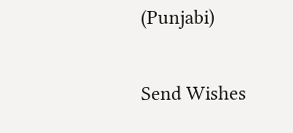(Punjabi)

Send Wishes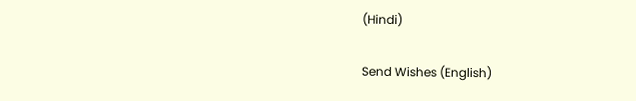(Hindi)

Send Wishes (English)